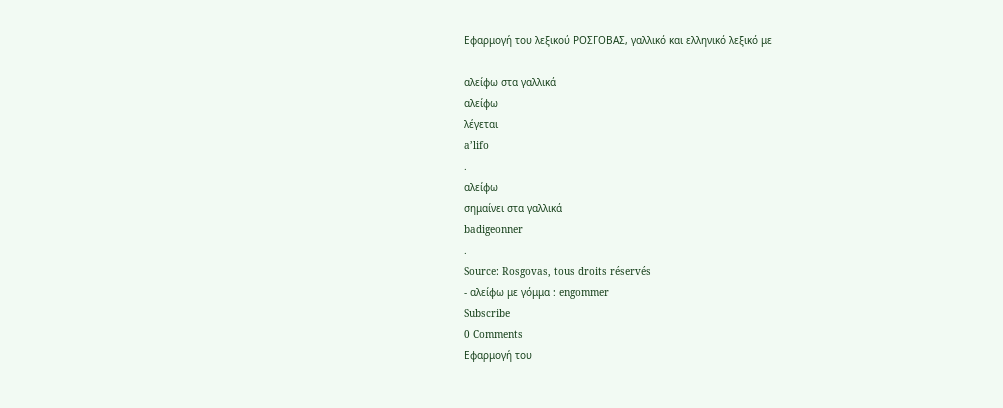Εφαρμογή του λεξικού ΡΟΣΓΟΒΑΣ, γαλλικό και ελληνικό λεξικό με

αλείφω στα γαλλικά
αλείφω
λέγεται
a’lifo
.
αλείφω
σημαίνει στα γαλλικά
badigeonner
.
Source: Rosgovas, tous droits réservés
- αλείφω με γόμμα : engommer
Subscribe
0 Comments
Εφαρμογή του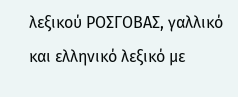λεξικού ΡΟΣΓΟΒΑΣ, γαλλικό και ελληνικό λεξικό με